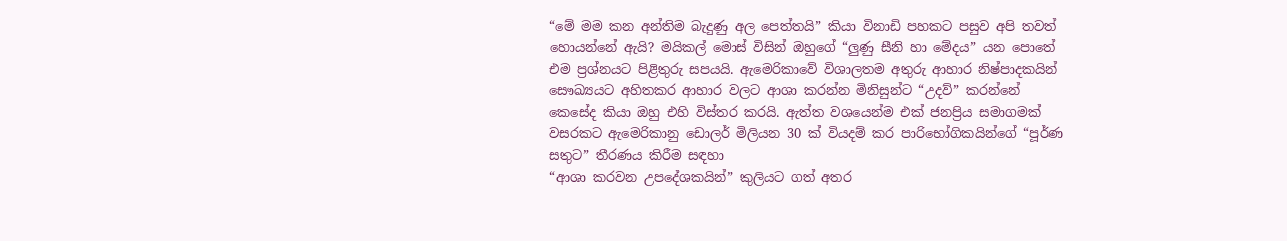“මේ මම කන අන්තිම බැදුණු අල පෙත්තයි” කියා විනාඩි පහකට පසුව අපි තවත් හොයන්නේ ඇයි? මයිකල් මොස් විසින් ඔහුගේ “ලුණු සීනි හා මේදය” යන පොතේ එම ප්‍රශ්නයට පිළිතුරු සපයයි. ඇමෙරිකාවේ විශාලතම අතුරු ආහාර නිෂ්පාදකයින් සෞඛ්‍යයට අහිතකර ආහාර වලට ආශා කරන්න මිනිසුන්ට “උදව්” කරන්නේ කෙසේද කියා ඔහු එහි විස්තර කරයි. ඇත්ත වශයෙන්ම එක් ජනප්‍රිය සමාගමක් වසරකට ඇමෙරිකානු ඩොලර් මිලියන 30 ක් වියදම් කර පාරිභෝගිකයින්ගේ “පූර්ණ සතුට” තීරණය කිරීම සඳහා
“ආශා කරවන උපදේශකයින්” කුලියට ගත් අතර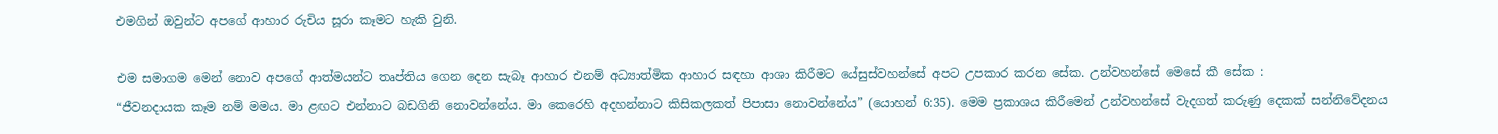එමගින් ඔවුන්ට අපගේ ආහාර රුචිය සූරා කෑමට හැකි වුනි.

එම සමාගම මෙන් නොව අපගේ ආත්මයන්ට තෘප්තිය ගෙන දෙන සැබෑ ආහාර එනම් අධ්‍යාත්මික ආහාර සඳහා ආශා කිරීමට යේසුස්වහන්සේ අපට උපකාර කරන සේක. උන්වහන්සේ මෙසේ කී සේක :
“ජීවනදායක කෑම නම් මමය. මා ළඟට එන්නාට බඩගිනි නොවන්නේය. මා කෙරෙහි අදහන්නාට කිසිකලකත් පිපාසා නොවන්නේය” (යොහන් 6:35). මෙම ප්‍රකාශය කිරීමෙන් උන්වහන්සේ වැදගත් කරුණු දෙකක් සන්නිවේදනය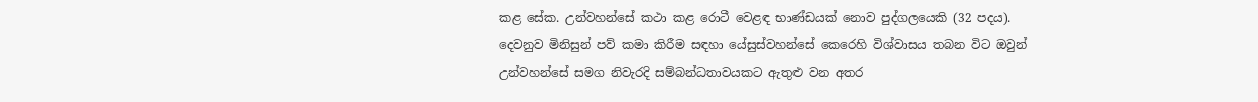කළ සේක. උන්වහන්සේ කථා කළ රොටී වෙළඳ භාණ්ඩයක් නොව පුද්ගලයෙකි (32 පදය). දෙවනුව මිනිසුන් පව් කමා කිරීම සඳහා යේසුස්වහන්සේ කෙරෙහි විශ්වාසය තබන විට ඔවුන් උන්වහන්සේ සමග නිවැරදි සම්බන්ධතාවයකට ඇතුළු වන අතර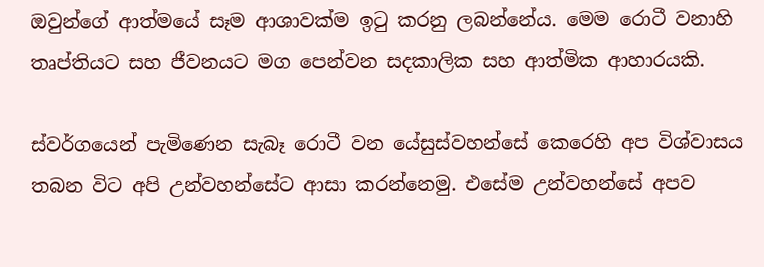ඔවුන්ගේ ආත්මයේ සෑම ආශාවක්ම ඉටු කරනු ලබන්නේය. මෙම රොටී වනාහි තෘප්තියට සහ ජීවනයට මග පෙන්වන සදකාලික සහ ආත්මික ආහාරයකි.

ස්වර්ගයෙන් පැමිණෙන සැබෑ රොටී වන යේසුස්වහන්සේ කෙරෙහි අප විශ්වාසය තබන විට අපි උන්වහන්සේට ආසා කරන්නෙමු. එසේම උන්වහන්සේ අපව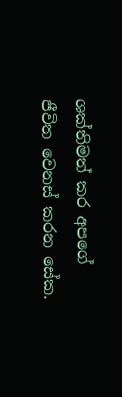ශක්තිමත් කර අපගේ ජීවිත වෙනස් කරන සේක.